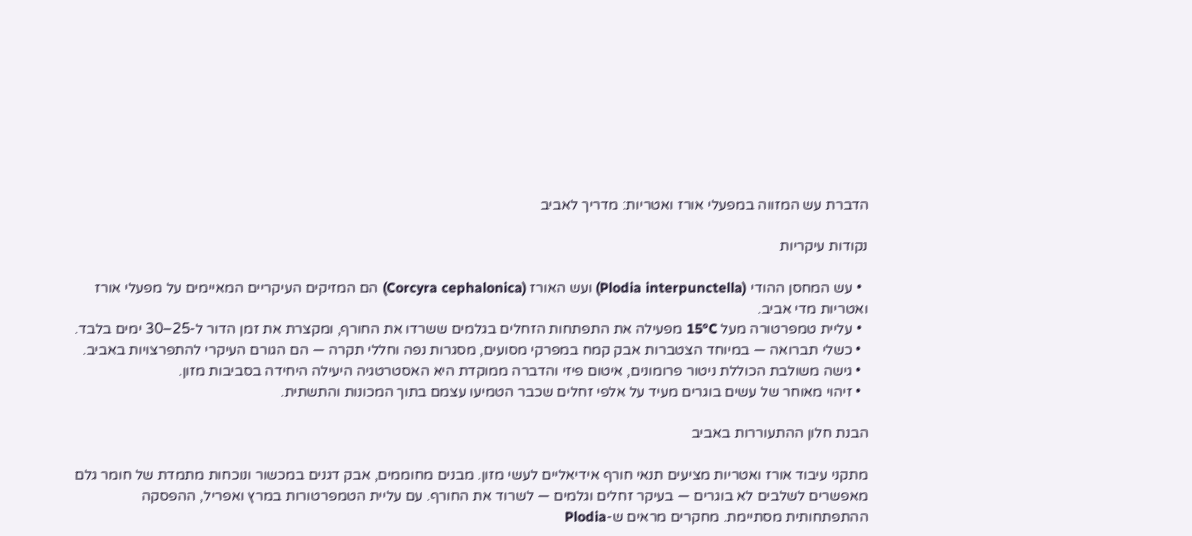הדברת עש המזווה במפעלי אורז ואטריות: מדריך לאביב

נקודות עיקריות

  • עש המחסן ההודי (Plodia interpunctella) ועש האורז (Corcyra cephalonica) הם המזיקים העיקריים המאיימים על מפעלי אורז ואטריות מדי אביב.
  • עליית טמפרטורה מעל 15°C מפעילה את התפתחות הזחלים בגלמים ששרדו את החורף, ומקצרת את זמן הדור ל-25–30 ימים בלבד.
  • כשלי תברואה — במיוחד הצטברות אבק קמח במפרקי מסועים, מסגרות נפה וחללי תקרה — הם הגורם העיקרי להתפרצויות באביב.
  • גישה משולבת הכוללת ניטור פרומונים, איטום פיזי והדברה ממוקדת היא האסטרטגיה היעילה היחידה בסביבות מזון.
  • זיהוי מאוחר של עשים בוגרים מעיד על אלפי זחלים שכבר הטמיעו עצמם בתוך המכונות והתשתית.

הבנת חלון ההתעוררות באביב

מתקני עיבוד אורז ואטריות מציעים תנאי חורף אידיאליים לעשי מזון. מבנים מחוממים, אבק דגנים במכשור ונוכחות מתמדת של חומר גלם מאפשרים לשלבים לא בוגרים — בעיקר זחלים וגלמים — לשרוד את החורף. עם עליית הטמפרטורות במרץ ואפריל, ההפסקה ההתפתחותית מסתיימת. מחקרים מראים ש-Plodia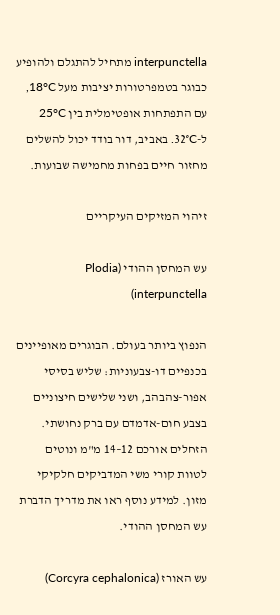interpunctella מתחיל להתגלם ולהופיע כבוגר בטמפרטורות יציבות מעל 18°C, עם התפתחות אופטימלית בין 25°C ל-32°C. באביב, דור בודד יכול להשלים מחזור חיים בפחות מחמישה שבועות.

זיהוי המזיקים העיקריים

עש המחסן ההודי (Plodia interpunctella)

הנפוץ ביותר בעולם. הבוגרים מאופיינים בכנפיים דו-צבעוניות: שליש בסיסי אפור-צהבהב, ושני שלישים חיצוניים בצבע חום-אדמדם עם ברק נחושתי. הזחלים אורכם 12–14 מ"מ ונוטים לטוות קורי משי המדביקים חלקיקי מזון. למידע נוסף ראו את מדריך הדברת עש המחסן ההודי.

עש האורז (Corcyra cephalonica)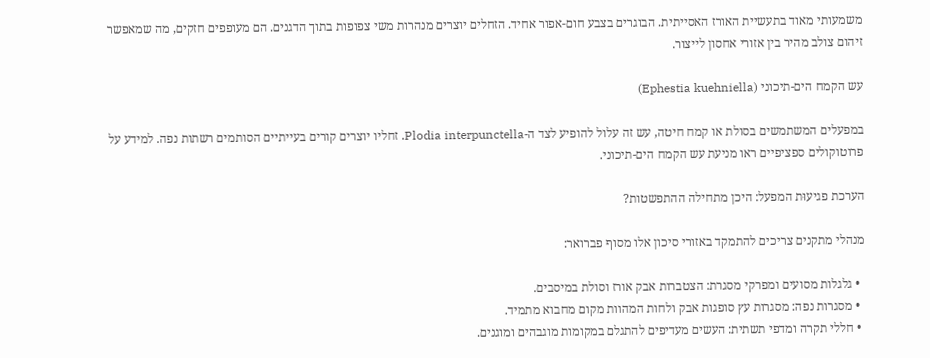משמעותי מאוד בתעשיית האורז האסייתית. הבוגרים בצבע חום-אפור אחיד. הזחלים יוצרים מנהרות משי צפופות בתוך הדגנים. הם מעופפים חזקים, מה שמאפשר זיהום צולב מהיר בין אזורי אחסון לייצור.

עש הקמח הים-תיכוני (Ephestia kuehniella)

במפעלים המשתמשים בסולת או קמח חיטה, עש זה עלול להופיע לצד ה-Plodia interpunctella. זחליו יוצרים קורים בעייתיים הסותמים רשתות נפה. למידע על פרוטוקולים ספציפיים ראו מניעת עש הקמח הים-תיכוני.

הערכת פגיעוּת המפעל: היכן מתחילה ההתפשטות?

מנהלי מתקנים צריכים להתמקד באזורי סיכון אלו מסוף פברואר:

  • גלגלות מסועים ומפרקי מסגרת: הצטברות אבק אורז וסולת במיסבים.
  • מסגרות נפה: מסגרות עץ סופגות אבק ולחות המהוות מקום מחבוא מתמיד.
  • חללי תקרה ומדפי תשתית: העשים מעדיפים להתגלם במקומות מוגבהים ומוגנים.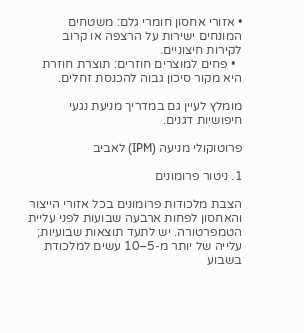• אזורי אחסון חומרי גלם: משטחים המונחים ישירות על הרצפה או קרוב לקירות חיצוניים.
  • פחים למוצרים חוזרים: תוצרת חוזרת היא מקור סיכון גבוה להכנסת זחלים.

מומלץ לעיין גם במדריך מניעת נגעי חיפושיות דגנים.

פרוטוקולי מניעה (IPM) לאביב

1. ניטור פרומונים

הצבת מלכודות פרומונים בכל אזורי הייצור והאחסון לפחות ארבעה שבועות לפני עליית הטמפרטורה. יש לתעד תוצאות שבועיות; עלייה של יותר מ-5–10 עשים למלכודת בשבוע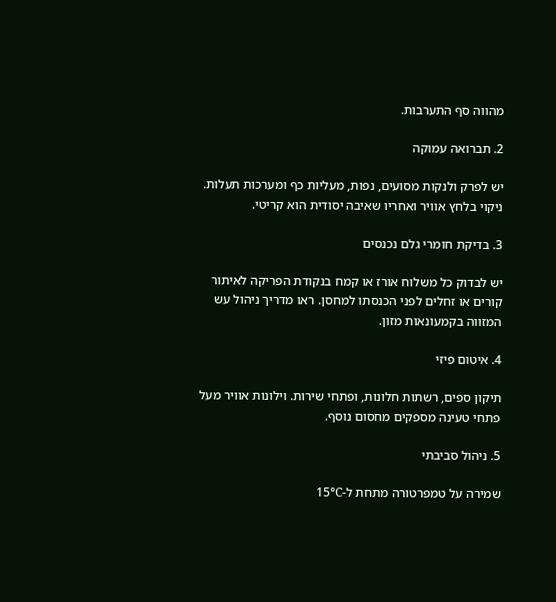מהווה סף התערבות.

2. תברואה עמוקה

יש לפרק ולנקות מסועים, נפות, מעליות כף ומערכות תעלות. ניקוי בלחץ אוויר ואחריו שאיבה יסודית הוא קריטי.

3. בדיקת חומרי גלם נכנסים

יש לבדוק כל משלוח אורז או קמח בנקודת הפריקה לאיתור קורים או זחלים לפני הכנסתו למחסן. ראו מדריך ניהול עש המזווה בקמעונאות מזון.

4. איטום פיזי

תיקון ספים, רשתות חלונות, ופתחי שירות. וילונות אוויר מעל פתחי טעינה מספקים מחסום נוסף.

5. ניהול סביבתי

שמירה על טמפרטורה מתחת ל-15°C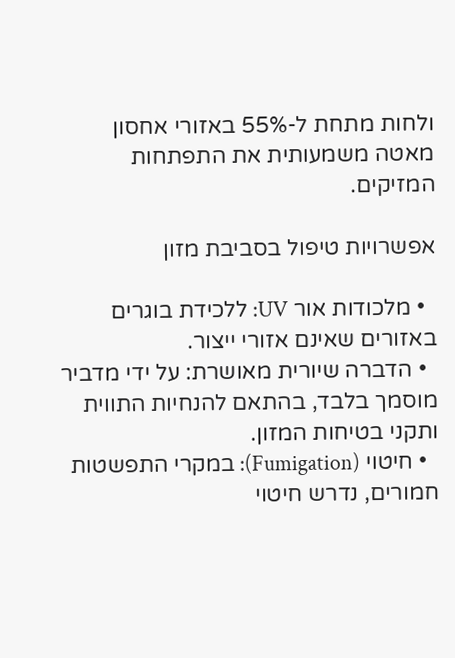ולחות מתחת ל-55% באזורי אחסון מאטה משמעותית את התפתחות המזיקים.

אפשרויות טיפול בסביבת מזון

  • מלכודות אור UV: ללכידת בוגרים באזורים שאינם אזורי ייצור.
  • הדברה שיורית מאושרת: על ידי מדביר מוסמך בלבד, בהתאם להנחיות התווית ותקני בטיחות המזון.
  • חיטוי (Fumigation): במקרי התפשטות חמורים, נדרש חיטוי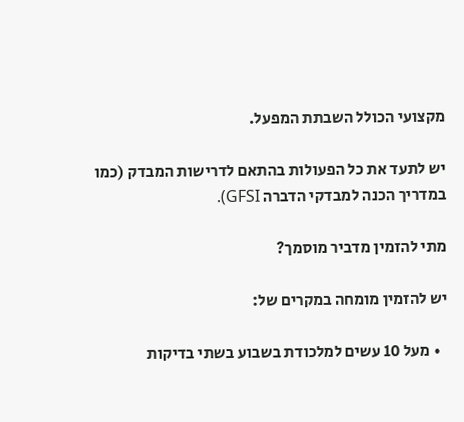מקצועי הכולל השבתת המפעל.

יש לתעד את כל הפעולות בהתאם לדרישות המבדק (כמו במדריך הכנה למבדקי הדברה GFSI).

מתי להזמין מדביר מוסמך?

יש להזמין מומחה במקרים של:

  • מעל 10 עשים למלכודת בשבוע בשתי בדיקות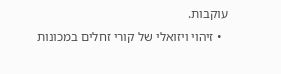עוקבות.
  • זיהוי ויזואלי של קורי זחלים במכונות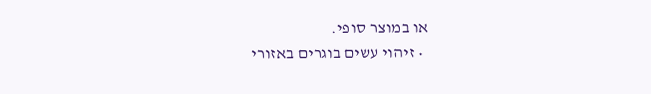או במוצר סופי.
  • זיהוי עשים בוגרים באזורי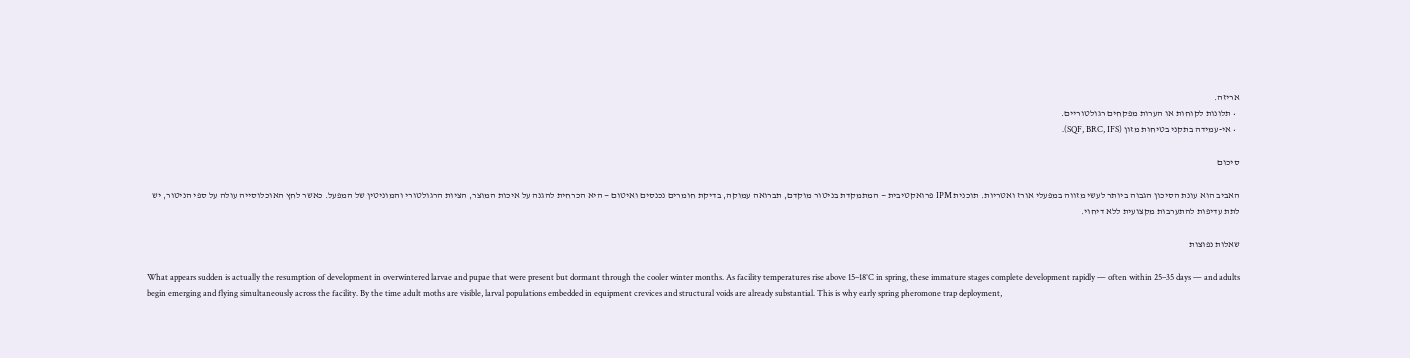אריזה.
  • תלונות לקוחות או הערות מפקחים רגולטוריים.
  • אי-עמידה בתקני בטיחות מזון (SQF, BRC, IFS).

סיכום

האביב הוא עונת הסיכון הגבוה ביותר לעשי מזווה במפעלי אורז ואטריות. תוכנית IPM פרואקטיבית — המתמקדת בניטור מוקדם, תברואה עמוקה, בדיקת חומרים נכנסים ואיטום — היא הכרחית להגנה על איכות המוצר, הציות הרגולטורי והמוניטין של המפעל. כאשר לחץ האוכלוסייה עולה על ספי הניטור, יש לתת עדיפות להתערבות מקצועית ללא דיחוי.

שאלות נפוצות

What appears sudden is actually the resumption of development in overwintered larvae and pupae that were present but dormant through the cooler winter months. As facility temperatures rise above 15–18°C in spring, these immature stages complete development rapidly — often within 25–35 days — and adults begin emerging and flying simultaneously across the facility. By the time adult moths are visible, larval populations embedded in equipment crevices and structural voids are already substantial. This is why early spring pheromone trap deployment,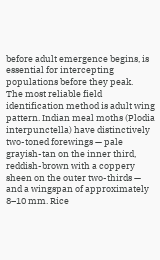before adult emergence begins, is essential for intercepting populations before they peak.
The most reliable field identification method is adult wing pattern. Indian meal moths (Plodia interpunctella) have distinctively two-toned forewings — pale grayish-tan on the inner third, reddish-brown with a coppery sheen on the outer two-thirds — and a wingspan of approximately 8–10 mm. Rice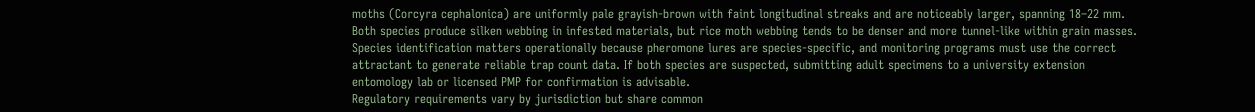moths (Corcyra cephalonica) are uniformly pale grayish-brown with faint longitudinal streaks and are noticeably larger, spanning 18–22 mm. Both species produce silken webbing in infested materials, but rice moth webbing tends to be denser and more tunnel-like within grain masses. Species identification matters operationally because pheromone lures are species-specific, and monitoring programs must use the correct attractant to generate reliable trap count data. If both species are suspected, submitting adult specimens to a university extension entomology lab or licensed PMP for confirmation is advisable.
Regulatory requirements vary by jurisdiction but share common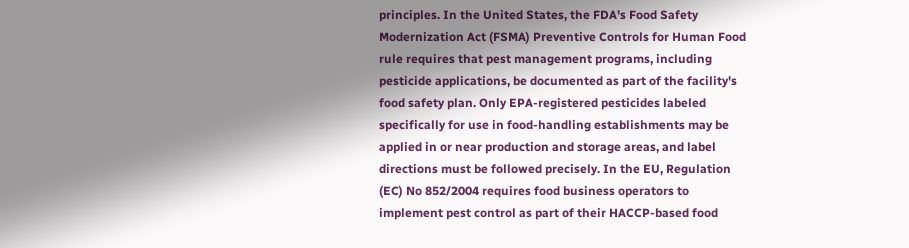principles. In the United States, the FDA's Food Safety Modernization Act (FSMA) Preventive Controls for Human Food rule requires that pest management programs, including pesticide applications, be documented as part of the facility's food safety plan. Only EPA-registered pesticides labeled specifically for use in food-handling establishments may be applied in or near production and storage areas, and label directions must be followed precisely. In the EU, Regulation (EC) No 852/2004 requires food business operators to implement pest control as part of their HACCP-based food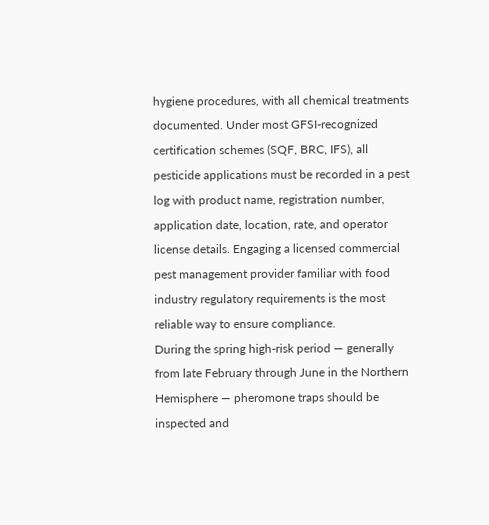hygiene procedures, with all chemical treatments documented. Under most GFSI-recognized certification schemes (SQF, BRC, IFS), all pesticide applications must be recorded in a pest log with product name, registration number, application date, location, rate, and operator license details. Engaging a licensed commercial pest management provider familiar with food industry regulatory requirements is the most reliable way to ensure compliance.
During the spring high-risk period — generally from late February through June in the Northern Hemisphere — pheromone traps should be inspected and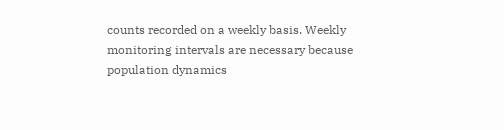counts recorded on a weekly basis. Weekly monitoring intervals are necessary because population dynamics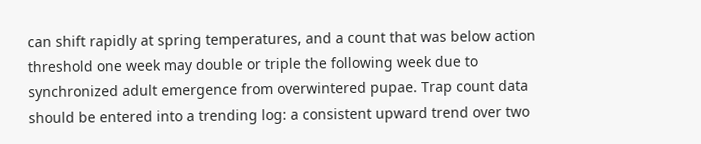can shift rapidly at spring temperatures, and a count that was below action threshold one week may double or triple the following week due to synchronized adult emergence from overwintered pupae. Trap count data should be entered into a trending log: a consistent upward trend over two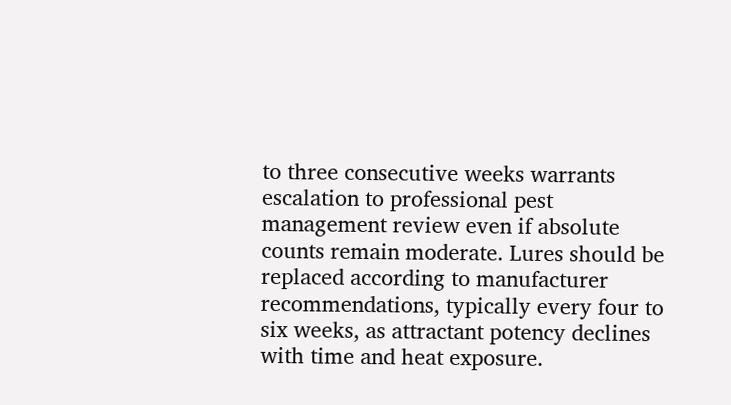to three consecutive weeks warrants escalation to professional pest management review even if absolute counts remain moderate. Lures should be replaced according to manufacturer recommendations, typically every four to six weeks, as attractant potency declines with time and heat exposure.